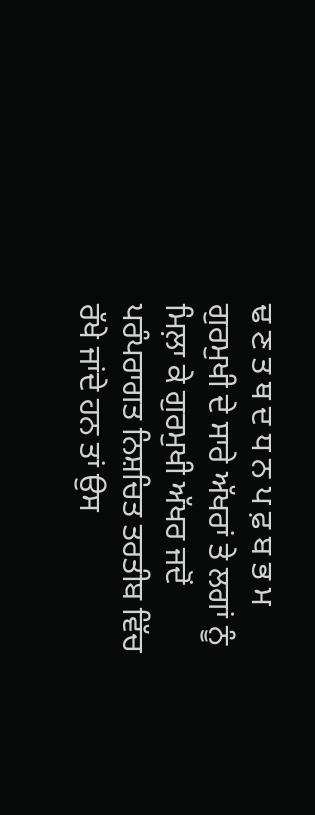ਢ ਣ ਤ ਥ ਦ ਧ ਨ ਪ ਫ਼ ਬ ਭ ਮ ਗੁਰਮੁਖੀ ਦੇ ਸਾਰੇ ਅੱਖਰਾਂ ਤੇ ਲਗਾਂ ਨੂੰ ਮਿਲ਼ਾ ਕੇ ਗੁਰਮੁਖੀ ਅੱਖਰ ਜਦੋਂ ਪਰੰਪਰਾਗਤ ਨਿਸ਼ਚਿਤ ਤਰਤੀਬ ਵਿੱਚ ਰੱਖੇ ਜਾਂਦੇ ਹਨ ਤਾਂ ਉਸ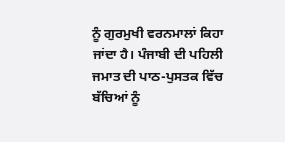ਨੂੰ ਗੁਰਮੁਖੀ ਵਰਨਮਾਲਾਂ ਕਿਹਾ ਜਾਂਦਾ ਹੈ। ਪੰਜਾਬੀ ਦੀ ਪਹਿਲੀ ਜਮਾਤ ਦੀ ਪਾਠ-ਪੁਸਤਕ ਵਿੱਚ ਬੱਚਿਆਂ ਨੂੰ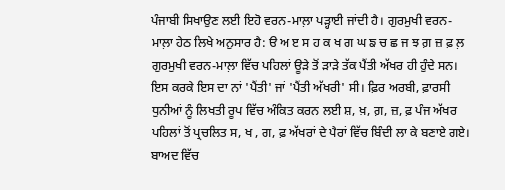ਪੰਜਾਬੀ ਸਿਖਾਉਣ ਲਈ ਇਹੋ ਵਰਨ-ਮਾਲ਼ਾ ਪੜ੍ਹਾਈ ਜਾਂਦੀ ਹੈ। ਗੁਰਮੁਖੀ ਵਰਨ-ਮਾਲ਼ਾ ਹੇਠ ਲਿਖੇ ਅਨੁਸਾਰ ਹੈ: ੳ ਅ ੲ ਸ ਹ ਕ ਖ ਗ ਘ ਙ ਚ ਛ ਜ ਝ ਗ਼ ਜ਼ ਫ਼ ਲ਼ ਗੁਰਮੁਖੀ ਵਰਨ-ਮਾਲ਼ਾ ਵਿੱਚ ਪਹਿਲਾਂ ਊੜੇ ਤੋਂ ੜਾੜੇ ਤੱਕ ਪੈਂਤੀ ਅੱਖਰ ਹੀ ਹੁੰਦੇ ਸਨ। ਇਸ ਕਰਕੇ ਇਸ ਦਾ ਨਾਂ 'ਪੈਂਤੀ' ਜਾਂ 'ਪੈਂਤੀ ਅੱਖਰੀ' ਸੀ। ਫ਼ਿਰ ਅਰਬੀ, ਫ਼ਾਰਸੀ ਧੁਨੀਆਂ ਨੂੰ ਲਿਖਤੀ ਰੂਪ ਵਿੱਚ ਅੰਕਿਤ ਕਰਨ ਲਈ ਸ਼, ਖ਼, ਗ਼, ਜ਼, ਫ਼ ਪੰਜ ਅੱਖਰ ਪਹਿਲਾਂ ਤੋਂ ਪ੍ਰਚਲਿਤ ਸ, ਖ , ਗ, ਫ਼ ਅੱਖਰਾਂ ਦੇ ਪੈਰਾਂ ਵਿੱਚ ਬਿੰਦੀ ਲਾ ਕੇ ਬਣਾਏ ਗਏ। ਬਾਅਦ ਵਿੱਚ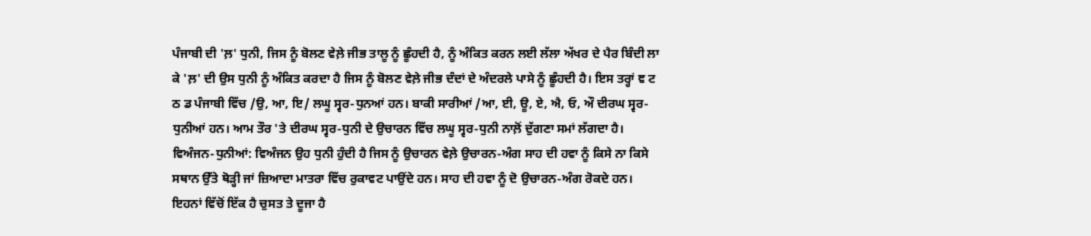ਪੰਜਾਬੀ ਦੀ 'ਲ਼' ਧੁਨੀ, ਜਿਸ ਨੂੰ ਬੋਲਣ ਵੇਲ਼ੇ ਜੀਭ ਤਾਲੂ ਨੂੰ ਛੂੰਹਦੀ ਹੈ, ਨੂੰ ਅੰਕਿਤ ਕਰਨ ਲਈ ਲੱਲਾ ਅੱਖਰ ਦੇ ਪੈਰ ਬਿੰਦੀ ਲਾ ਕੇ 'ਲ਼' ਦੀ ਉਸ ਧੁਨੀ ਨੂੰ ਅੰਕਿਤ ਕਰਦਾ ਹੈ ਜਿਸ ਨੂੰ ਬੋਲਣ ਵੇਲ਼ੇ ਜੀਭ ਦੰਦਾਂ ਦੇ ਅੰਦਰਲੇ ਪਾਸੇ ਨੂੰ ਛੂੰਹਦੀ ਹੈ। ਇਸ ਤਰ੍ਹਾਂ ਞ ਟ ਠ ਡ ਪੰਜਾਬੀ ਵਿੱਚ /ਉ, ਆ, ਇ/ ਲਘੂ ਸ੍ਵਰ-ਧੁਨਆਂ ਹਨ। ਬਾਕੀ ਸਾਰੀਆਂ /ਆ, ਈ, ਊ, ਏ, ਐ, ਓ, ਔ ਦੀਰਘ ਸ੍ਵਰ-ਧੁਨੀਆਂ ਹਨ। ਆਮ ਤੌਰ 'ਤੇ ਦੀਰਘ ਸ੍ਵਰ-ਧੁਨੀ ਦੇ ਉਚਾਰਨ ਵਿੱਚ ਲਘੂ ਸ੍ਵਰ-ਧੁਨੀ ਨਾਲ਼ੋਂ ਦੁੱਗਣਾ ਸਮਾਂ ਲੱਗਦਾ ਹੈ। ਵਿਅੰਜਨ-ਧੁਨੀਆਂ: ਵਿਅੰਜਨ ਉਹ ਧੁਨੀ ਹੁੰਦੀ ਹੈ ਜਿਸ ਨੂੰ ਉਚਾਰਨ ਵੇਲ਼ੇ ਉਚਾਰਨ-ਅੰਗ ਸਾਹ ਦੀ ਹਵਾ ਨੂੰ ਕਿਸੇ ਨਾ ਕਿਸੇ ਸਥਾਨ ਉੱਤੇ ਥੋੜ੍ਹੀ ਜਾਂ ਜ਼ਿਆਦਾ ਮਾਤਰਾ ਵਿੱਚ ਰੁਕਾਵਟ ਪਾਉਂਦੇ ਹਨ। ਸਾਹ ਦੀ ਹਵਾ ਨੂੰ ਦੋ ਉਚਾਰਨ-ਅੰਗ ਰੋਕਦੇ ਹਨ। ਇਹਨਾਂ ਵਿੱਚੋਂ ਇੱਕ ਹੈ ਚੁਸਤ ਤੇ ਦੂਜਾ ਹੈ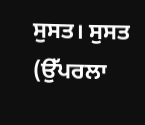ਸੁਸਤ। ਸੁਸਤ (ਉੱਪਰਲਾ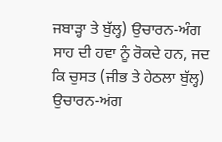ਜਬਾੜ੍ਹਾ ਤੇ ਬੁੱਲ੍ਹ) ਉਚਾਰਨ-ਅੰਗ ਸਾਹ ਦੀ ਹਵਾ ਨੂੰ ਰੋਕਦੇ ਹਨ, ਜਦ ਕਿ ਚੁਸਤ (ਜੀਭ ਤੇ ਹੇਠਲਾ ਬੁੱਲ੍ਹ) ਉਚਾਰਨ-ਅਂਗ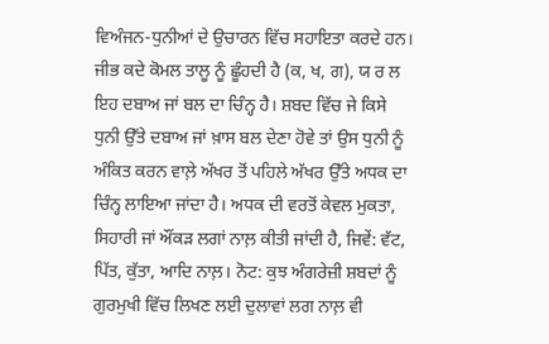ਵਿਅੰਜਨ-ਧੁਨੀਆਂ ਦੇ ਉਚਾਰਨ ਵਿੱਚ ਸਹਾਇਤਾ ਕਰਦੇ ਹਨ। ਜੀਭ ਕਦੇ ਕੋਮਲ ਤਾਲੂ ਨੂੰ ਛੂੰਹਦੀ ਹੈ (ਕ, ਖ, ਗ), ਯ ਰ ਲ ਇਹ ਦਬਾਅ ਜਾਂ ਬਲ ਦਾ ਚਿੰਨ੍ਹ ਹੈ। ਸ਼ਬਦ ਵਿੱਚ ਜੇ ਕਿਸੇ ਧੁਨੀ ਉੱਤੇ ਦਬਾਅ ਜਾਂ ਖ਼ਾਸ ਬਲ ਦੇਣਾ ਹੋਵੇ ਤਾਂ ਉਸ ਧੁਨੀ ਨੂੰ ਅੰਕਿਤ ਕਰਨ ਵਾਲ਼ੇ ਅੱਖਰ ਤੋਂ ਪਹਿਲੇ ਅੱਖਰ ਉੱਤੇ ਅਧਕ ਦਾ ਚਿੰਨ੍ਹ ਲਾਇਆ ਜਾਂਦਾ ਹੈ। ਅਧਕ ਦੀ ਵਰਤੋਂ ਕੇਵਲ ਮੁਕਤਾ, ਸਿਹਾਰੀ ਜਾਂ ਔਂਕੜ ਲਗਾਂ ਨਾਲ਼ ਕੀਤੀ ਜਾਂਦੀ ਹੈ, ਜਿਵੇਂ: ਵੱਟ, ਪਿੱਤ, ਕੁੱਤਾ, ਆਦਿ ਨਾਲ਼। ਨੋਟ: ਕੁਝ ਅੰਗਰੇਜ਼ੀ ਸ਼ਬਦਾਂ ਨੂੰ ਗੁਰਮੁਖੀ ਵਿੱਚ ਲਿਖਣ ਲਈ ਦੁਲਾਵਾਂ ਲਗ ਨਾਲ਼ ਵੀ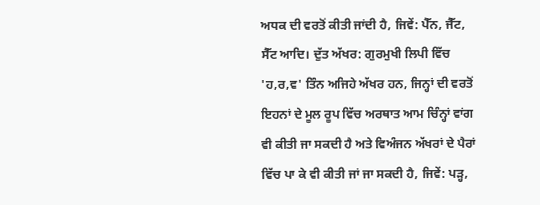ਅਧਕ ਦੀ ਵਰਤੋਂ ਕੀਤੀ ਜਾਂਦੀ ਹੈ, ਜਿਵੇਂ: ਪੈੱਨ, ਜੈੱਟ, ਸੈੱਟ ਆਦਿ। ਦੁੱਤ ਅੱਖਰ: ਗੁਰਮੁਖੀ ਲਿਪੀ ਵਿੱਚ 'ਹ,ਰ,ਵ' ਤਿੰਨ ਅਜਿਹੇ ਅੱਖਰ ਹਨ, ਜਿਨ੍ਹਾਂ ਦੀ ਵਰਤੋਂ ਇਹਨਾਂ ਦੇ ਮੂਲ ਰੂਪ ਵਿੱਚ ਅਰਥਾਤ ਆਮ ਚਿੰਨ੍ਹਾਂ ਵਾਂਗ ਵੀ ਕੀਤੀ ਜਾ ਸਕਦੀ ਹੈ ਅਤੇ ਵਿਅੰਜਨ ਅੱਖਰਾਂ ਦੇ ਪੈਰਾਂ ਵਿੱਚ ਪਾ ਕੇ ਵੀ ਕੀਤੀ ਜਾਂ ਜਾ ਸਕਦੀ ਹੈ, ਜਿਵੇਂ: ਪੜ੍ਹ,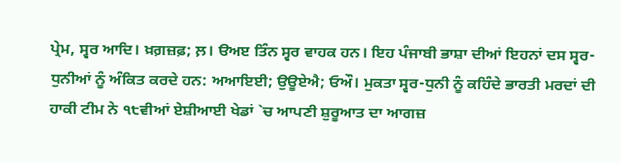ਪ੍ਰੇਮ, ਸ੍ਵਰ ਆਦਿ। ਖ਼ਗ਼ਜ਼ਫ਼; ਲ਼। ੳਅੲ ਤਿੰਨ ਸ੍ਵਰ ਵਾਹਕ ਹਨ। ਇਹ ਪੰਜਾਬੀ ਭਾਸ਼ਾ ਦੀਆਂ ਇਹਨਾਂ ਦਸ ਸ੍ਵਰ-ਧੁਨੀਆਂ ਨੂੰ ਅੰਕਿਤ ਕਰਦੇ ਹਨ: ਅਆਇਈ; ਉਊਏਐ; ਓਔ। ਮੁਕਤਾ ਸ੍ਵਰ-ਧੁਨੀ ਨੂੰ ਕਹਿੰਦੇ ਭਾਰਤੀ ਮਰਦਾਂ ਦੀ ਹਾਕੀ ਟੀਮ ਨੇ ੧੮ਵੀਆਂ ਏਸ਼ੀਆਈ ਖੇਡਾਂ `ਚ ਆਪਣੀ ਸ਼ੁਰੂਆਤ ਦਾ ਆਗਜ਼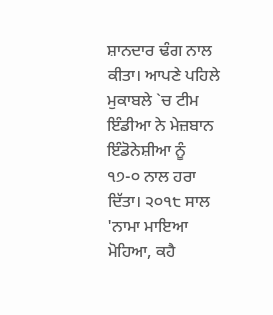ਸ਼ਾਨਦਾਰ ਢੰਗ ਨਾਲ ਕੀਤਾ। ਆਪਣੇ ਪਹਿਲੇ ਮੁਕਾਬਲੇ `ਚ ਟੀਮ ਇੰਡੀਆ ਨੇ ਮੇਜ਼ਬਾਨ ਇੰਡੋਨੇਸ਼ੀਆ ਨੂੰ ੧੭-੦ ਨਾਲ ਹਰਾ ਦਿੱਤਾ। ੨੦੧੮ ਸਾਲ 'ਨਾਮਾ ਮਾਇਆ ਮੋਹਿਆ, ਕਹੈ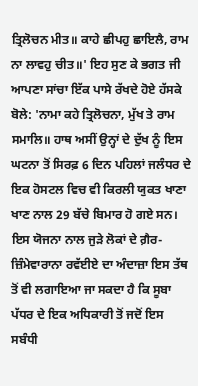ਤ੍ਰਿਲੋਚਨ ਮੀਤ॥ ਕਾਹੇ ਛੀਪਹੁ ਛਾਇਲੈ, ਰਾਮ ਨਾ ਲਾਵਹੁ ਚੀਤ॥' ਇਹ ਸੁਣ ਕੇ ਭਗਤ ਜੀ ਆਪਣਾ ਸਾਂਚਾ ਇੱਕ ਪਾਸੇ ਰੱਖਦੇ ਹੋਏ ਹੱਸਕੇ ਬੋਲੇ: 'ਨਾਮਾ ਕਹੇ ਤ੍ਰਿਲੋਚਨਾ, ਮੁੱਖ ਤੇ ਰਾਮ ਸਮਾਲਿ॥ ਹਾਥ ਅਸੀਂ ਉਨ੍ਹਾਂ ਦੇ ਦੁੱਖ ਨੂੰ ਇਸ ਘਟਨਾ ਤੋਂ ਸਿਰਫ਼ 6 ਦਿਨ ਪਹਿਲਾਂ ਜਲੰਧਰ ਦੇ ਇਕ ਹੋਸਟਲ ਵਿਚ ਵੀ ਕਿਰਲੀ ਯੁਕਤ ਖਾਣਾ ਖਾਣ ਨਾਲ 29 ਬੱਚੇ ਬਿਮਾਰ ਹੋ ਗਏ ਸਨ। ਇਸ ਯੋਜਨਾ ਨਾਲ ਜੁੜੇ ਲੋਕਾਂ ਦੇ ਗ਼ੈਰ-ਜ਼ਿੰਮੇਵਾਰਾਨਾ ਰਵੱਈਏ ਦਾ ਅੰਦਾਜ਼ਾ ਇਸ ਤੱਥ ਤੋਂ ਵੀ ਲਗਾਇਆ ਜਾ ਸਕਦਾ ਹੈ ਕਿ ਸੂਬਾ ਪੱਧਰ ਦੇ ਇਕ ਅਧਿਕਾਰੀ ਤੋਂ ਜਦੋਂ ਇਸ ਸਬੰਧੀ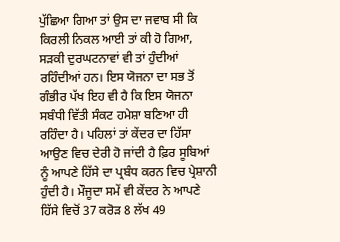ਪੁੱਛਿਆ ਗਿਆ ਤਾਂ ਉਸ ਦਾ ਜਵਾਬ ਸੀ ਕਿ ਕਿਰਲੀ ਨਿਕਲ ਆਈ ਤਾਂ ਕੀ ਹੋ ਗਿਆ, ਸੜਕੀ ਦੁਰਘਟਨਾਵਾਂ ਵੀ ਤਾਂ ਹੁੰਦੀਆਂ ਰਹਿੰਦੀਆਂ ਹਨ। ਇਸ ਯੋਜਨਾ ਦਾ ਸਭ ਤੋਂ ਗੰਭੀਰ ਪੱਖ ਇਹ ਵੀ ਹੈ ਕਿ ਇਸ ਯੋਜਨਾ ਸਬੰਧੀ ਵਿੱਤੀ ਸੰਕਟ ਹਮੇਸ਼ਾ ਬਣਿਆ ਹੀ ਰਹਿੰਦਾ ਹੈ। ਪਹਿਲਾਂ ਤਾਂ ਕੇਂਦਰ ਦਾ ਹਿੱਸਾ ਆਉਣ ਵਿਚ ਦੇਰੀ ਹੋ ਜਾਂਦੀ ਹੈ ਫ਼ਿਰ ਸੂਬਿਆਂ ਨੂੰ ਆਪਣੇ ਹਿੱਸੇ ਦਾ ਪ੍ਰਬੰਧ ਕਰਨ ਵਿਚ ਪ੍ਰੇਸ਼ਾਨੀ ਹੁੰਦੀ ਹੈ। ਮੌਜੂਦਾ ਸਮੇਂ ਵੀ ਕੇਂਦਰ ਨੇ ਆਪਣੇ ਹਿੱਸੇ ਵਿਚੋਂ 37 ਕਰੋੜ 8 ਲੱਖ 49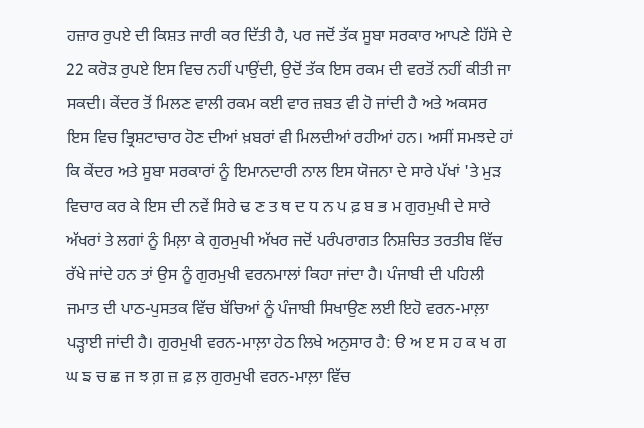ਹਜ਼ਾਰ ਰੁਪਏ ਦੀ ਕਿਸ਼ਤ ਜਾਰੀ ਕਰ ਦਿੱਤੀ ਹੈ, ਪਰ ਜਦੋਂ ਤੱਕ ਸੂਬਾ ਸਰਕਾਰ ਆਪਣੇ ਹਿੱਸੇ ਦੇ 22 ਕਰੋੜ ਰੁਪਏ ਇਸ ਵਿਚ ਨਹੀਂ ਪਾਉਂਦੀ, ਉਦੋਂ ਤੱਕ ਇਸ ਰਕਮ ਦੀ ਵਰਤੋਂ ਨਹੀਂ ਕੀਤੀ ਜਾ ਸਕਦੀ। ਕੇਂਦਰ ਤੋਂ ਮਿਲਣ ਵਾਲੀ ਰਕਮ ਕਈ ਵਾਰ ਜ਼ਬਤ ਵੀ ਹੋ ਜਾਂਦੀ ਹੈ ਅਤੇ ਅਕਸਰ ਇਸ ਵਿਚ ਭ੍ਰਿਸ਼ਟਾਚਾਰ ਹੋਣ ਦੀਆਂ ਖ਼ਬਰਾਂ ਵੀ ਮਿਲਦੀਆਂ ਰਹੀਆਂ ਹਨ। ਅਸੀਂ ਸਮਝਦੇ ਹਾਂ ਕਿ ਕੇਂਦਰ ਅਤੇ ਸੂਬਾ ਸਰਕਾਰਾਂ ਨੂੰ ਇਮਾਨਦਾਰੀ ਨਾਲ ਇਸ ਯੋਜਨਾ ਦੇ ਸਾਰੇ ਪੱਖਾਂ 'ਤੇ ਮੁੜ ਵਿਚਾਰ ਕਰ ਕੇ ਇਸ ਦੀ ਨਵੇਂ ਸਿਰੇ ਢ ਣ ਤ ਥ ਦ ਧ ਨ ਪ ਫ਼ ਬ ਭ ਮ ਗੁਰਮੁਖੀ ਦੇ ਸਾਰੇ ਅੱਖਰਾਂ ਤੇ ਲਗਾਂ ਨੂੰ ਮਿਲ਼ਾ ਕੇ ਗੁਰਮੁਖੀ ਅੱਖਰ ਜਦੋਂ ਪਰੰਪਰਾਗਤ ਨਿਸ਼ਚਿਤ ਤਰਤੀਬ ਵਿੱਚ ਰੱਖੇ ਜਾਂਦੇ ਹਨ ਤਾਂ ਉਸ ਨੂੰ ਗੁਰਮੁਖੀ ਵਰਨਮਾਲਾਂ ਕਿਹਾ ਜਾਂਦਾ ਹੈ। ਪੰਜਾਬੀ ਦੀ ਪਹਿਲੀ ਜਮਾਤ ਦੀ ਪਾਠ-ਪੁਸਤਕ ਵਿੱਚ ਬੱਚਿਆਂ ਨੂੰ ਪੰਜਾਬੀ ਸਿਖਾਉਣ ਲਈ ਇਹੋ ਵਰਨ-ਮਾਲ਼ਾ ਪੜ੍ਹਾਈ ਜਾਂਦੀ ਹੈ। ਗੁਰਮੁਖੀ ਵਰਨ-ਮਾਲ਼ਾ ਹੇਠ ਲਿਖੇ ਅਨੁਸਾਰ ਹੈ: ੳ ਅ ੲ ਸ ਹ ਕ ਖ ਗ ਘ ਙ ਚ ਛ ਜ ਝ ਗ਼ ਜ਼ ਫ਼ ਲ਼ ਗੁਰਮੁਖੀ ਵਰਨ-ਮਾਲ਼ਾ ਵਿੱਚ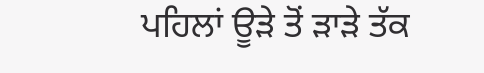ਪਹਿਲਾਂ ਊੜੇ ਤੋਂ ੜਾੜੇ ਤੱਕ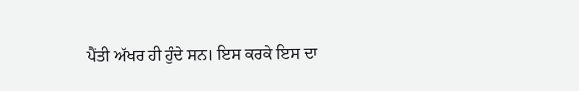ਪੈਂਤੀ ਅੱਖਰ ਹੀ ਹੁੰਦੇ ਸਨ। ਇਸ ਕਰਕੇ ਇਸ ਦਾ